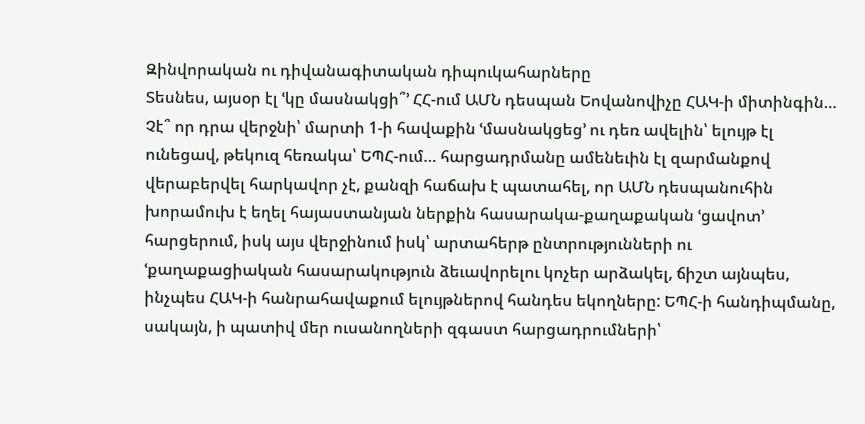Զինվորական ու դիվանագիտական դիպուկահարները
Տեսնես, այսօր էլ ՙկը մասնակցի՞՚ ՀՀ-ում ԱՄՆ դեսպան Եովանովիչը ՀԱԿ-ի միտինգին… Չէ՞ որ դրա վերջնի՝ մարտի 1-ի հավաքին ՙմասնակցեց՚ ու դեռ ավելին՝ ելույթ էլ ունեցավ, թեկուզ հեռակա՝ ԵՊՀ-ում… հարցադրմանը ամենեւին էլ զարմանքով վերաբերվել հարկավոր չէ, քանզի հաճախ է պատահել, որ ԱՄՆ դեսպանուհին խորամուխ է եղել հայաստանյան ներքին հասարակա-քաղաքական ՙցավոտ՚ հարցերում, իսկ այս վերջինում իսկ՝ արտահերթ ընտրությունների ու ՙքաղաքացիական հասարակություն ձեւավորելու կոչեր արձակել, ճիշտ այնպես, ինչպես ՀԱԿ-ի հանրահավաքում ելույթներով հանդես եկողները: ԵՊՀ-ի հանդիպմանը, սակայն, ի պատիվ մեր ուսանողների զգաստ հարցադրումների՝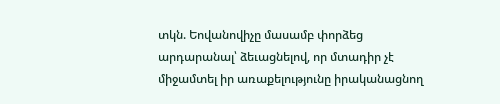տկն. Եովանովիչը մասամբ փորձեց արդարանալ՝ ձեւացնելով, որ մտադիր չէ միջամտել իր առաքելությունը իրականացնող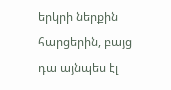երկրի ներքին հարցերին, բայց դա այնպես էլ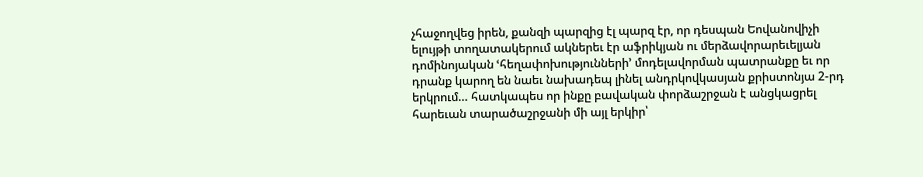չհաջողվեց իրեն, քանզի պարզից էլ պարզ էր, որ դեսպան Եովանովիչի ելույթի տողատակերում ակներեւ էր աֆրիկյան ու մերձավորարեւելյան դոմինոյական ՙհեղափոխությունների՚ մոդելավորման պատրանքը եւ որ դրանք կարող են նաեւ նախադեպ լինել անդրկովկասյան քրիստոնյա 2-րդ երկրում… հատկապես որ ինքը բավական փորձաշրջան է անցկացրել հարեւան տարածաշրջանի մի այլ երկիր՝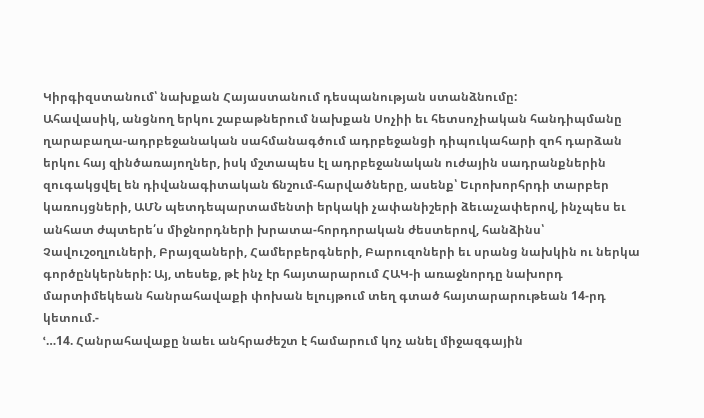Կիրգիզստանում՝ նախքան Հայաստանում դեսպանության ստանձնումը:
Ահավասիկ, անցնող երկու շաբաթներում նախքան Սոչիի եւ հետսոչիական հանդիպմանը ղարաբաղա-ադրբեջանական սահմանագծում ադրբեջանցի դիպուկահարի զոհ դարձան երկու հայ զինծառայողներ, իսկ մշտապես էլ ադրբեջանական ուժային սադրանքներին զուգակցվել են դիվանագիտական ճնշում-հարվածները, ասենք՝ Եւրոխորհրդի տարբեր կառույցների, ԱՄՆ պետդեպարտամենտի երկակի չափանիշերի ձեւաչափերով, ինչպես եւ անհատ ժպտերե՛ս միջնորդների խրատա-հորդորական ժեստերով, հանձինս՝ Չավուշօղլուների, Բրայզաների, Համերբերգների, Բարուզոների եւ սրանց նախկին ու ներկա գործընկերների: Այ, տեսեք, թէ ինչ էր հայտարարում ՀԱԿ-ի առաջնորդը նախորդ մարտիմեկեան հանրահավաքի փոխան ելույթում տեղ գտած հայտարարութեան 14-րդ կետում.-
ՙ…14. Հանրահավաքը նաեւ անհրաժեշտ է համարում կոչ անել միջազգային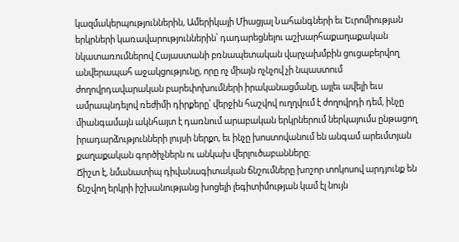կազմակերպություններին, Ամերիկայի Միացյալ Նահանգների եւ Եւրոմիության երկրների կառավարություններին՝ դադարեցնելու աշխարհաքաղաքական նկատառումներով Հայաստանի բռնապետական վարչախմբին ցուցաբերվող անվերապահ աջակցությունը, որը ոչ միայն ոչնչով չի նպաստում ժողովրդավարական բարեփոխումների իրականացմանը, այլեւ ավելի եւս ամրապնդելով ռեժիմի դիրքերը՝ վերջին հաշվով ուղղվում է ժողովրդի դեմ, ինչը միանգամայն ակնհայտ է դառնում արաբական երկրներում ներկայումս ընթացող իրադարձությունների լույսի ներքո, եւ ինչը խոստովանում են անգամ արեւմտյան քաղաքական գործիչներն ու անկախ վերլուծաբանները:
Ճիշտ է, նմանատիպ դիվանագիտական ճնշումները խոշոր տոկոսով արդյունք են ճնշվող երկրի իշխանությանց խոցելի լեգիտիմության կամ էլ նույն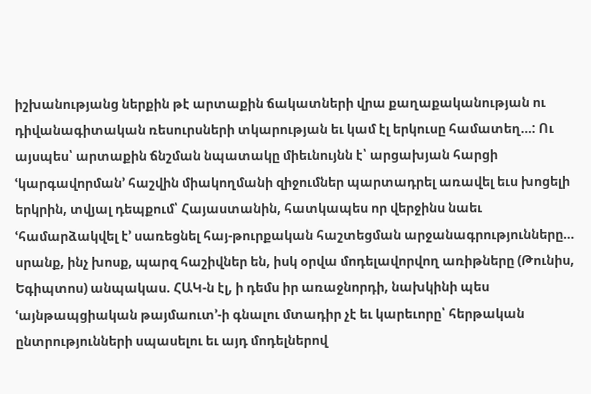իշխանությանց ներքին թէ արտաքին ճակատների վրա քաղաքականության ու դիվանագիտական ռեսուրսների տկարության եւ կամ էլ երկուսը համատեղ…: Ու այսպես՝ արտաքին ճնշման նպատակը միեւնույնն է՝ արցախյան հարցի ՙկարգավորման՚ հաշվին միակողմանի զիջումներ պարտադրել առավել եւս խոցելի երկրին, տվյալ դեպքում՝ Հայաստանին, հատկապես որ վերջինս նաեւ ՙհամարձակվել է՚ սառեցնել հայ-թուրքական հաշտեցման արջանագրությունները… սրանք, ինչ խոսք, պարզ հաշիվներ են, իսկ օրվա մոդելավորվող առիթները (Թունիս, Եգիպտոս) անպակաս. ՀԱԿ-ն էլ, ի դեմս իր առաջնորդի, նախկինի պես ՙայնթապցիական թայմաուտ՚-ի գնալու մտադիր չէ եւ կարեւորը՝ հերթական ընտրությունների սպասելու եւ այդ մոդելներով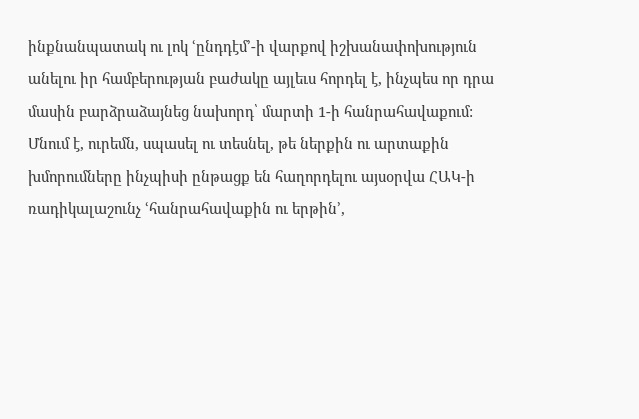ինքնանպատակ ու լոկ ՙընդդէմ՚-ի վարքով իշխանափոխություն անելու իր համբերության բաժակը այլեւս հորդել է, ինչպես որ դրա մասին բարձրաձայնեց նախորդ՝ մարտի 1-ի հանրահավաքում:
Մնում է, ուրեմն, սպասել ու տեսնել, թե ներքին ու արտաքին խմորումները ինչպիսի ընթացք են հաղորդելու այսօրվա ՀԱԿ-ի ռադիկալաշունչ ՙհանրահավաքին ու երթին՚,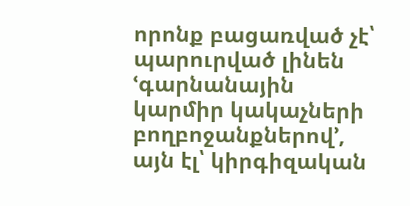որոնք բացառված չէ՝ պարուրված լինեն ՙգարնանային կարմիր կակաչների բողբոջանքներով՚, այն էլ՝ կիրգիզական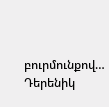բուրմունքով…
Դերենիկ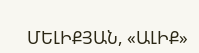ՄԵԼԻՔՅԱՆ, «ԱԼԻՔ»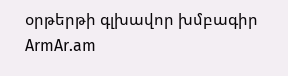օրթերթի գլխավոր խմբագիր
ArmAr.am